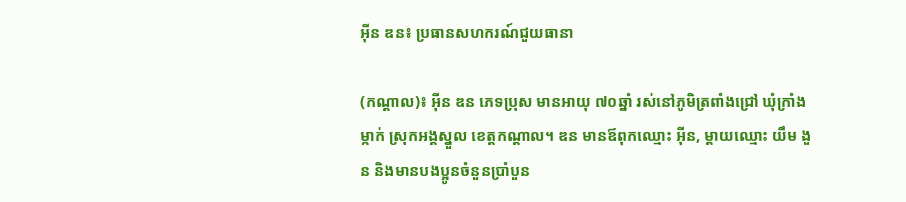អ៊ីន ឌន៖ ប្រធានសហករណ៍ជួយធានា

(កណ្ដាល)៖ អ៊ីន ឌន ភេទប្រុស មានអាយុ ៧០ឆ្នាំ រស់នៅភូមិត្រពាំងជ្រៅ ឃុំក្រាំងម្កាក់ ស្រុកអង្គស្នួល ខេត្តកណ្ដាល។ ឌន មានឪពុកឈ្មោះ អ៊ីន, ម្ដាយឈ្មោះ យឹម ងួន និងមានបងប្អូនចំនួនប្រាំបួន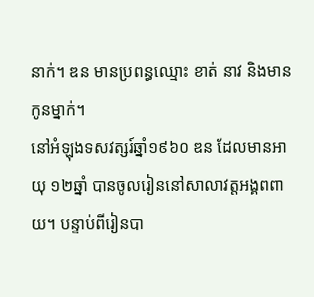នាក់។ ឌន មានប្រពន្ធឈ្មោះ ខាត់ នាវ និងមានកូនម្នាក់។
នៅអំឡុងទសវត្សរ៍ឆ្នាំ១៩៦០ ឌន ដែលមានអាយុ ១២ឆ្នាំ បានចូលរៀននៅសាលាវត្តអង្គពពាយ។ បន្ទាប់ពីរៀនបា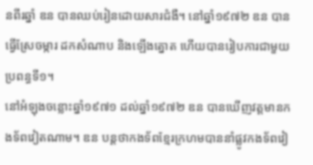នពីរឆ្នាំ ឌន បានឈប់រៀនដោយសារជំងឺ។ នៅឆ្នាំ១៩៧២ ឌន បានធ្វើស្រែចម្ការ ដកសំណាប និងឡើងត្នោត ហើយបានរៀបការជាមួយប្រពន្ធទី១។
នៅអំឡុងចន្លោះឆ្នាំ១៩៧១ ដល់ឆ្នាំ១៩៧២ ឌន បានឃើញវត្តមានកងទ័ពវៀតណាម។ ឌន បន្តថាកងទ័ពខ្មែរក្រហមបាននាំផ្លូវកងទ័ពវៀ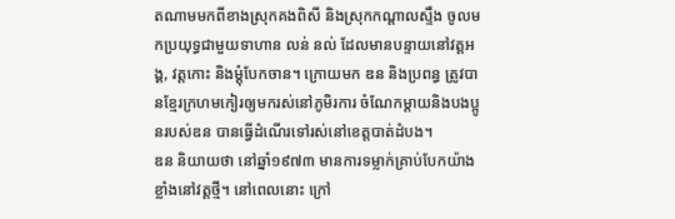តណាមមកពីខាងស្រុកគងពិសី និងស្រុកកណ្ដាលស្ទឹង ចូលមកប្រយុទ្ធជាមួយទាហាន លន់ នល់ ដែលមានបន្ទាយនៅវត្តអង្គ, វត្តកោះ និងម្តុំបែកចាន។ ក្រោយមក ឌន និងប្រពន្ធ ត្រូវបានខ្មែរក្រហមកៀរឲ្យមករស់នៅភូមិរការ ចំណែកម្ដាយនិងបងប្អូនរបស់ឌន បានធ្វើដំណើរទៅរស់នៅខេត្តបាត់ដំបង។
ឌន និយាយថា នៅឆ្នាំ១៩៧៣ មានការទម្លាក់គ្រាប់បែកយ៉ាងខ្លាំងនៅវត្តថ្មី។ នៅពេលនោះ ក្រៅ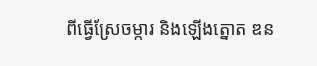ពីធ្វើស្រែចម្ការ និងឡើងត្នោត ឌន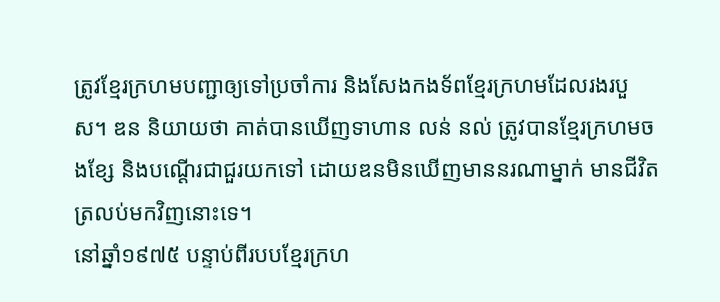ត្រូវខ្មែរក្រហមបញ្ជាឲ្យទៅប្រចាំការ និងសែងកងទ័ពខ្មែរក្រហមដែលរងរបួស។ ឌន និយាយថា គាត់បានឃើញទាហាន លន់ នល់ ត្រូវបានខ្មែរក្រហមចងខ្សែ និងបណ្តើរជាជួរយកទៅ ដោយឌនមិនឃើញមាននរណាម្នាក់ មានជីវិតត្រលប់មកវិញនោះទេ។
នៅឆ្នាំ១៩៧៥ បន្ទាប់ពីរបបខ្មែរក្រហ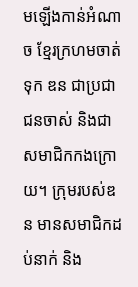មឡើងកាន់អំណាច ខ្មែរក្រហមចាត់ទុក ឌន ជាប្រជាជនចាស់ និងជាសមាជិកកងក្រោយ។ ក្រុមរបស់ឌន មានសមាជិកដប់នាក់ និង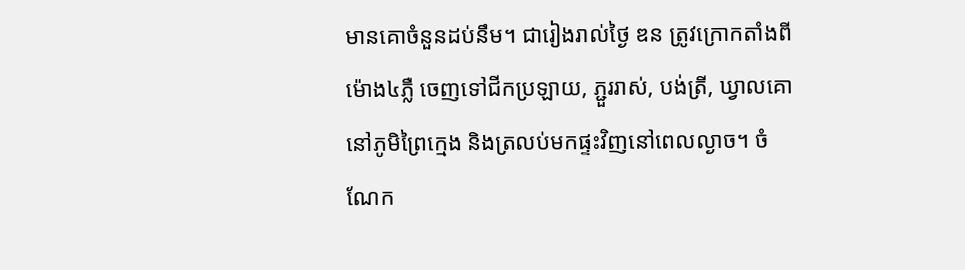មានគោចំនួនដប់នឹម។ ជារៀងរាល់ថ្ងៃ ឌន ត្រូវក្រោកតាំងពីម៉ោង៤ភ្លឺ ចេញទៅជីកប្រឡាយ, ភ្ជួររាស់, បង់ត្រី, ឃ្វាលគោនៅភូមិព្រៃក្មេង និងត្រលប់មកផ្ទះវិញនៅពេលល្ងាច។ ចំណែក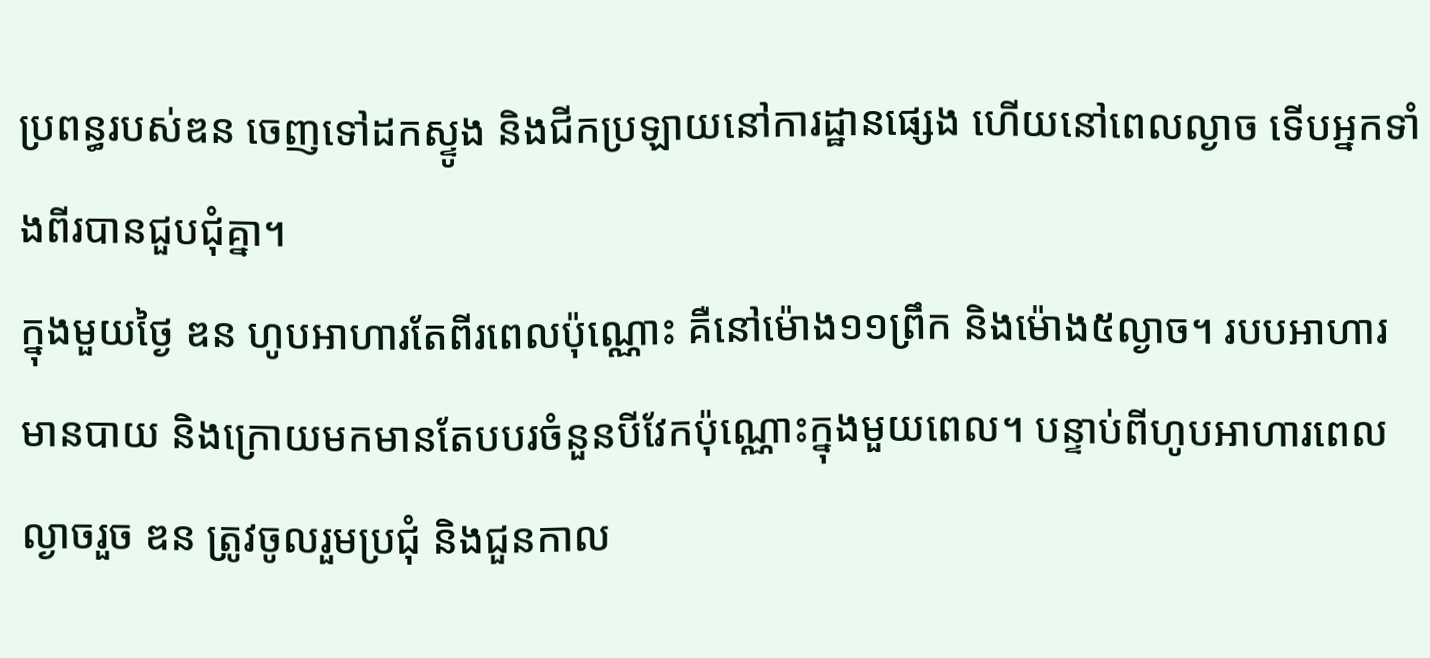ប្រពន្ធរបស់ឌន ចេញទៅដកស្ទូង និងជីកប្រឡាយនៅការដ្ឋានផ្សេង ហើយនៅពេលល្ងាច ទើបអ្នកទាំងពីរបានជួបជុំគ្នា។
ក្នុងមួយថ្ងៃ ឌន ហូបអាហារតែពីរពេលប៉ុណ្ណោះ គឺនៅម៉ោង១១ព្រឹក និងម៉ោង៥ល្ងាច។ របបអាហារមានបាយ និងក្រោយមកមានតែបបរចំនួនបីវែកប៉ុណ្ណោះក្នុងមួយពេល។ បន្ទាប់ពីហូបអាហារពេលល្ងាចរួច ឌន ត្រូវចូលរួមប្រជុំ និងជួនកាល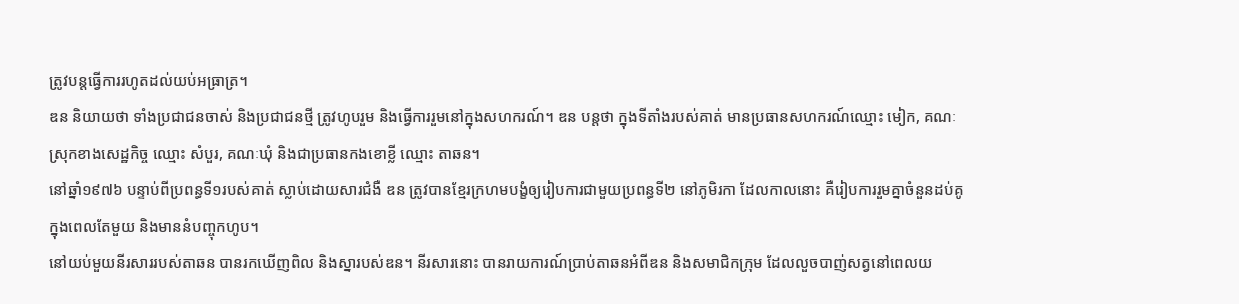ត្រូវបន្តធ្វើការរហូតដល់យប់អធ្រាត្រ។
ឌន និយាយថា ទាំងប្រជាជនចាស់ និងប្រជាជនថ្មី ត្រូវហូបរួម និងធ្វើការរួមនៅក្នុងសហករណ៍។ ឌន បន្តថា ក្នុងទីតាំងរបស់គាត់ មានប្រធានសហករណ៍ឈ្មោះ មៀក, គណៈស្រុកខាងសេដ្ឋកិច្ច ឈ្មោះ សំបួរ, គណៈឃុំ និងជាប្រធានកងខោខ្លី ឈ្មោះ តាឆន។
នៅឆ្នាំ១៩៧៦ បន្ទាប់ពីប្រពន្ធទី១របស់គាត់ ស្លាប់ដោយសារជំងឺ ឌន ត្រូវបានខ្មែរក្រហមបង្ខំឲ្យរៀបការជាមួយប្រពន្ធទី២ នៅភូមិរកា ដែលកាលនោះ គឺរៀបការរួមគ្នាចំនួនដប់គូក្នុងពេលតែមួយ និងមាននំបញ្ចុកហូប។
នៅយប់មួយនីរសាររបស់តាឆន បានរកឃើញពិល និងស្នារបស់ឌន។ នីរសារនោះ បានរាយការណ៍ប្រាប់តាឆនអំពីឌន និងសមាជិកក្រុម ដែលលួចបាញ់សត្វនៅពេលយ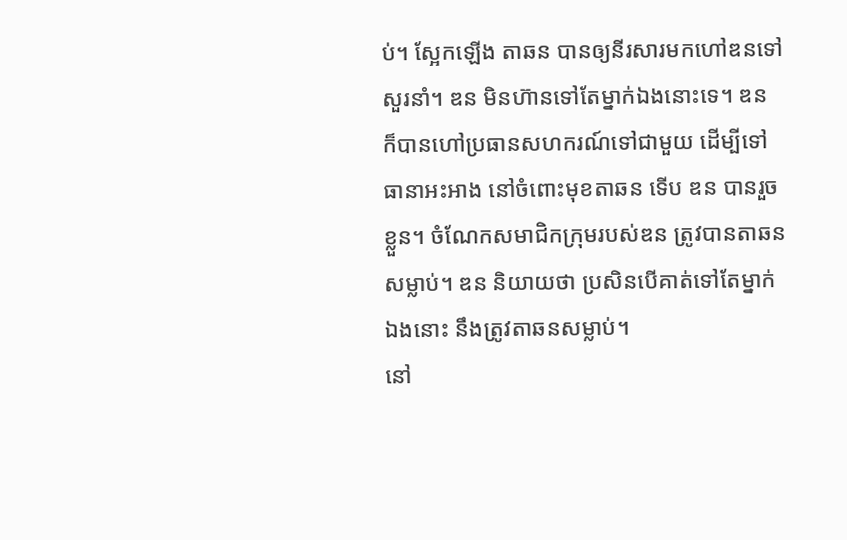ប់។ ស្អែកឡើង តាឆន បានឲ្យនីរសារមកហៅឌនទៅសួរនាំ។ ឌន មិនហ៊ានទៅតែម្នាក់ឯងនោះទេ។ ឌន ក៏បានហៅប្រធានសហករណ៍ទៅជាមួយ ដើម្បីទៅធានាអះអាង នៅចំពោះមុខតាឆន ទើប ឌន បានរួចខ្លួន។ ចំណែកសមាជិកក្រុមរបស់ឌន ត្រូវបានតាឆនសម្លាប់។ ឌន និយាយថា ប្រសិនបើគាត់ទៅតែម្នាក់ឯងនោះ នឹងត្រូវតាឆនសម្លាប់។
នៅ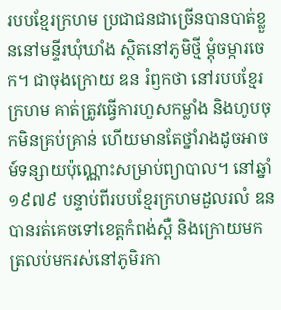របបខ្មែរក្រហម ប្រជាជនជាច្រើនបានបាត់ខ្លួននៅមន្ទីរឃុំឃាំង ស្ថិតនៅភូមិថ្មី ម្តុំចម្ការចេក។ ជាចុងក្រោយ ឌន រំឭកថា នៅរបបខ្មែរក្រហម គាត់ត្រូវធ្វើការហួសកម្លាំង និងហូបចុកមិនគ្រប់គ្រាន់ ហើយមានតែថ្នាំរាងដូចអាចម៍ទន្សាយប៉ុណ្ណោះសម្រាប់ព្យាបាល។ នៅឆ្នាំ១៩៧៩ បន្ទាប់ពីរបបខ្មែរក្រហមដួលរលំ ឌន បានរត់គេចទៅខេត្តកំពង់ស្ពឺ និងក្រោយមកត្រលប់មករស់នៅភូមិរកា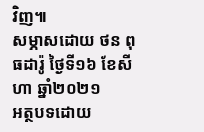វិញ៕
សម្ភាសដោយ ថន ពុធដារ៉ូ ថ្ងៃទី១៦ ខែសីហា ឆ្នាំ២០២១
អត្ថបទដោយ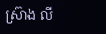ស្រ៊ាង លី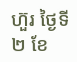ហ៊ួរ ថ្ងៃទី២ ខែ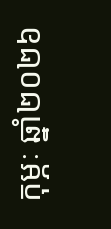កុម្ភៈ ឆ្នាំ២០២៦